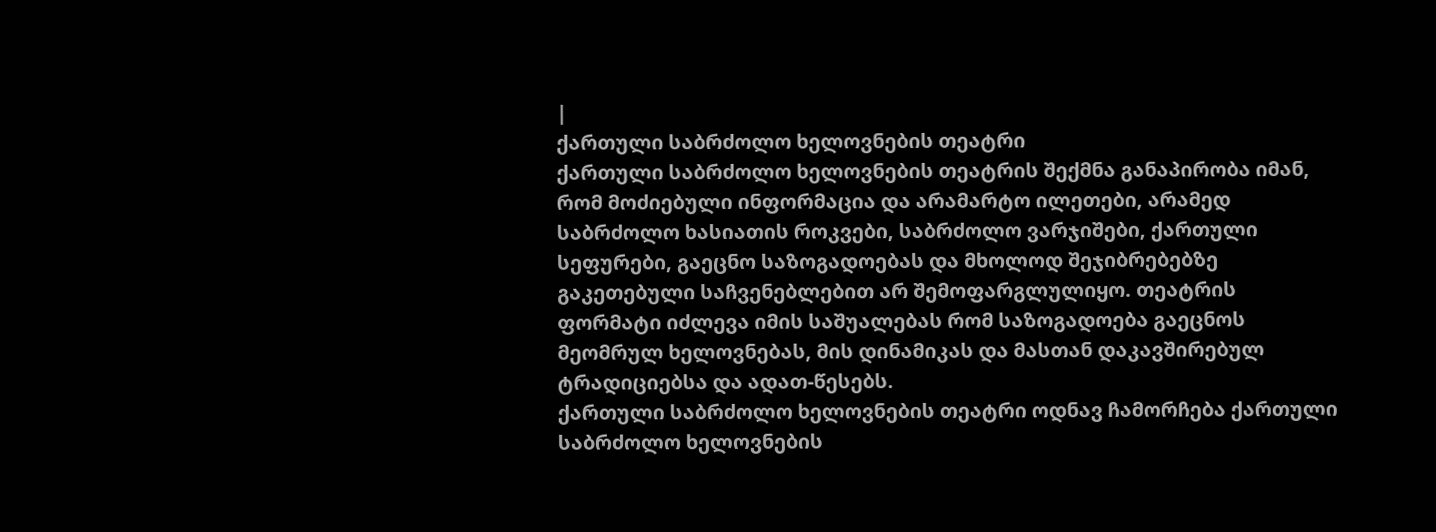|
ქართული საბრძოლო ხელოვნების თეატრი
ქართული საბრძოლო ხელოვნების თეატრის შექმნა განაპირობა იმან, რომ მოძიებული ინფორმაცია და არამარტო ილეთები, არამედ საბრძოლო ხასიათის როკვები, საბრძოლო ვარჯიშები, ქართული სეფურები, გაეცნო საზოგადოებას და მხოლოდ შეჯიბრებებზე გაკეთებული საჩვენებლებით არ შემოფარგლულიყო. თეატრის ფორმატი იძლევა იმის საშუალებას რომ საზოგადოება გაეცნოს მეომრულ ხელოვნებას, მის დინამიკას და მასთან დაკავშირებულ ტრადიციებსა და ადათ-წესებს.
ქართული საბრძოლო ხელოვნების თეატრი ოდნავ ჩამორჩება ქართული საბრძოლო ხელოვნების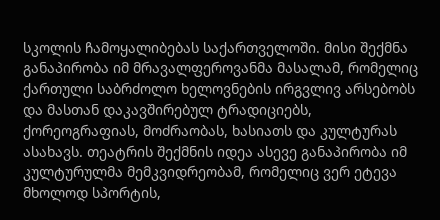სკოლის ჩამოყალიბებას საქართველოში. მისი შექმნა განაპირობა იმ მრავალფეროვანმა მასალამ, რომელიც ქართული საბრძოლო ხელოვნების ირგვლივ არსებობს და მასთან დაკავშირებულ ტრადიციებს, ქორეოგრაფიას, მოძრაობას, ხასიათს და კულტურას ასახავს. თეატრის შექმნის იდეა ასევე განაპირობა იმ კულტურულმა მემკვიდრეობამ, რომელიც ვერ ეტევა მხოლოდ სპორტის,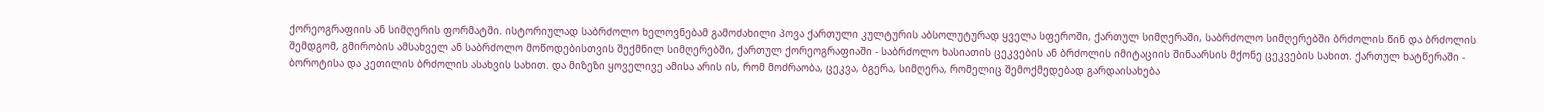ქორეოგრაფიის ან სიმღერის ფორმატში. ისტორიულად საბრძოლო ხელოვნებამ გამოძახილი პოვა ქართული კულტურის აბსოლუტურად ყველა სფეროში, ქართულ სიმღერაში, საბრძოლო სიმღერებში ბრძოლის წინ და ბრძოლის შემდგომ, გმირობის ამსახველ ან საბრძოლო მოწოდებისთვის შექმნილ სიმღერებში, ქართულ ქორეოგრაფიაში - საბრძოლო ხასიათის ცეკვების ან ბრძოლის იმიტაციის შინაარსის მქონე ცეკვების სახით. ქართულ ხატწერაში - ბოროტისა და კეთილის ბრძოლის ასახვის სახით. და მიზეზი ყოველივე ამისა არის ის, რომ მოძრაობა, ცეკვა, ბგერა, სიმღერა, რომელიც შემოქმედებად გარდაისახება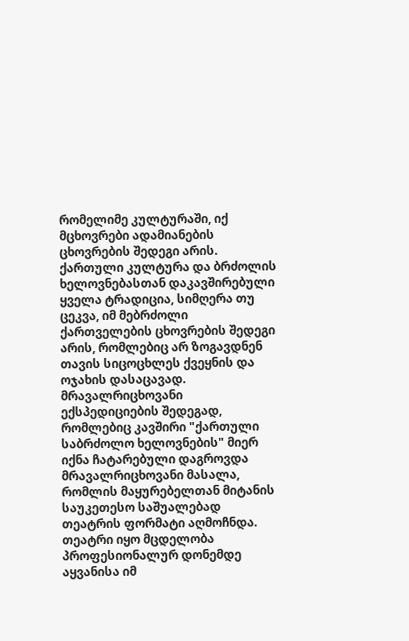რომელიმე კულტურაში, იქ მცხოვრები ადამიანების ცხოვრების შედეგი არის. ქართული კულტურა და ბრძოლის ხელოვნებასთან დაკავშირებული ყველა ტრადიცია, სიმღერა თუ ცეკვა, იმ მებრძოლი ქართველების ცხოვრების შედეგი არის, რომლებიც არ ზოგავდნენ თავის სიცოცხლეს ქვეყნის და ოჯახის დასაცავად.
მრავალრიცხოვანი ექსპედიციების შედეგად, რომლებიც კავშირი "ქართული საბრძოლო ხელოვნების" მიერ იქნა ჩატარებული დაგროვდა მრავალრიცხოვანი მასალა, რომლის მაყურებელთან მიტანის საუკეთესო საშუალებად თეატრის ფორმატი აღმოჩნდა. თეატრი იყო მცდელობა პროფესიონალურ დონემდე აყვანისა იმ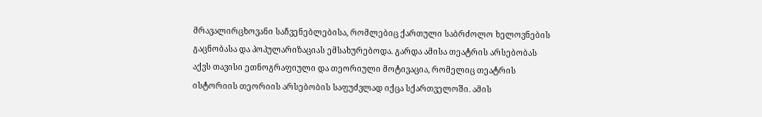მრავალირცხოვანი საჩვენებლებისა, რომლებიც ქართული საბრძოლო ხელოვნების გაცნობასა და პოპულარიზაციას ემსახურებოდა. გარდა ამისა თეატრის არსებობას აქვს თავისი ეთნოგრაფიული და თეორიული მოტივაცია, რომელიც თეატრის ისტორიის თეორიის არსებობის საფუძვლად იქცა სქართველოში. ამის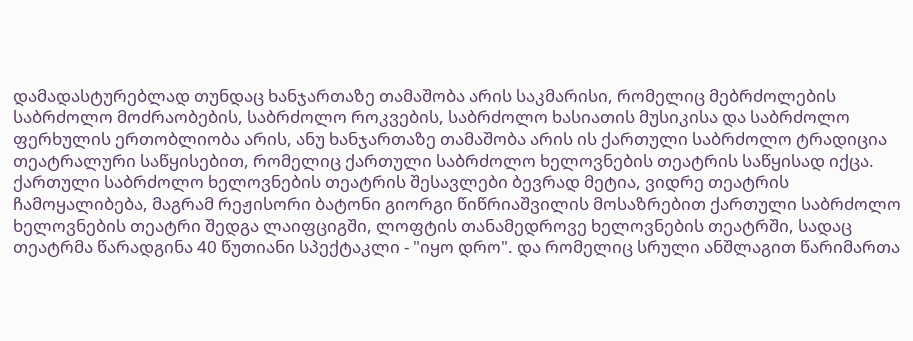დამადასტურებლად თუნდაც ხანჯართაზე თამაშობა არის საკმარისი, რომელიც მებრძოლების საბრძოლო მოძრაობების, საბრძოლო როკვების, საბრძოლო ხასიათის მუსიკისა და საბრძოლო ფერხულის ერთობლიობა არის, ანუ ხანჯართაზე თამაშობა არის ის ქართული საბრძოლო ტრადიცია თეატრალური საწყისებით, რომელიც ქართული საბრძოლო ხელოვნების თეატრის საწყისად იქცა. ქართული საბრძოლო ხელოვნების თეატრის შესავლები ბევრად მეტია, ვიდრე თეატრის ჩამოყალიბება, მაგრამ რეჟისორი ბატონი გიორგი წიწრიაშვილის მოსაზრებით ქართული საბრძოლო ხელოვნების თეატრი შედგა ლაიფციგში, ლოფტის თანამედროვე ხელოვნების თეატრში, სადაც თეატრმა წარადგინა 40 წუთიანი სპექტაკლი - "იყო დრო". და რომელიც სრული ანშლაგით წარიმართა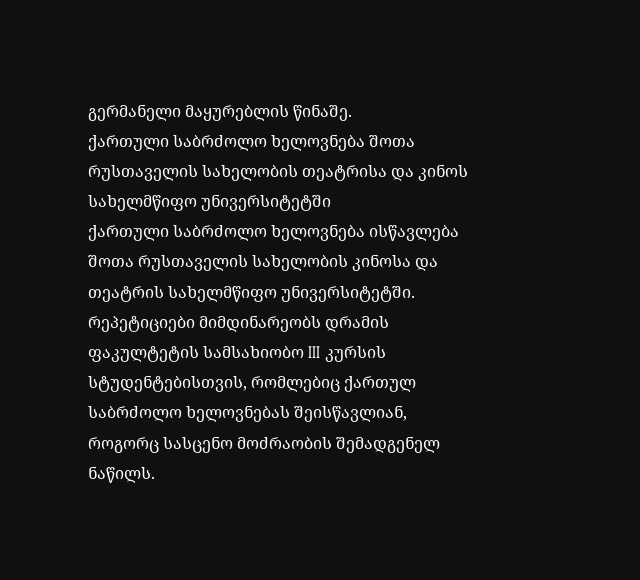გერმანელი მაყურებლის წინაშე.
ქართული საბრძოლო ხელოვნება შოთა რუსთაველის სახელობის თეატრისა და კინოს სახელმწიფო უნივერსიტეტში
ქართული საბრძოლო ხელოვნება ისწავლება შოთა რუსთაველის სახელობის კინოსა და თეატრის სახელმწიფო უნივერსიტეტში. რეპეტიციები მიმდინარეობს დრამის ფაკულტეტის სამსახიობო III კურსის სტუდენტებისთვის, რომლებიც ქართულ საბრძოლო ხელოვნებას შეისწავლიან, როგორც სასცენო მოძრაობის შემადგენელ ნაწილს.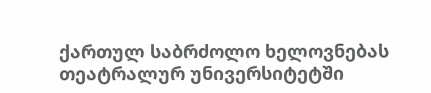ქართულ საბრძოლო ხელოვნებას თეატრალურ უნივერსიტეტში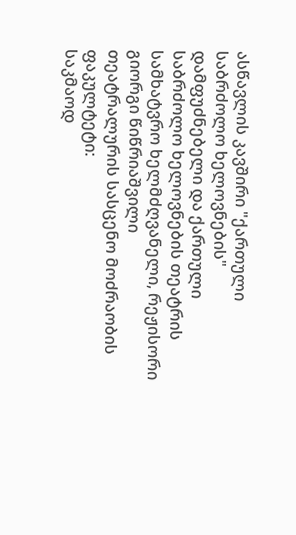ასწავლის კავშირი "ქართული საბრძოლო ხელოვნების" დამფუძნებელი და ქართული საბრძოლო ხელოვნების თეატრის სამხატვრო ხელმძღვანელი, რეჟისორი გიორგი წიწრიაშვილი
თეატრალურის სასცენო მოძრაობის ფაკულტეტი:
საკმაოდ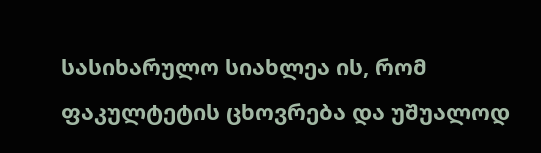სასიხარულო სიახლეა ის, რომ ფაკულტეტის ცხოვრება და უშუალოდ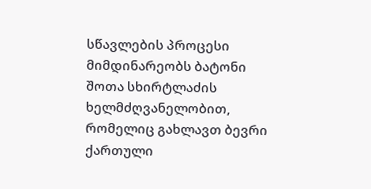სწავლების პროცესი მიმდინარეობს ბატონი შოთა სხირტლაძის ხელმძღვანელობით, რომელიც გახლავთ ბევრი ქართული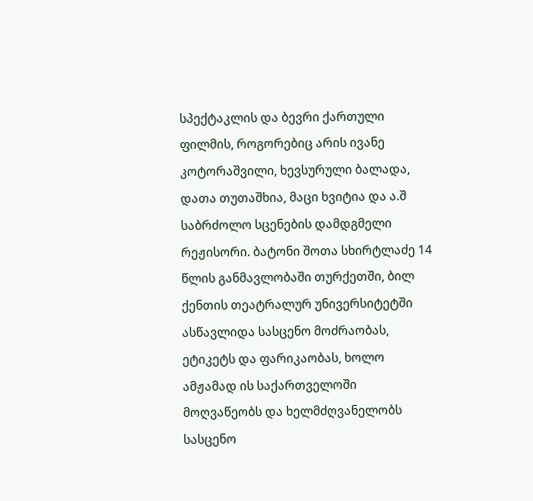სპექტაკლის და ბევრი ქართული ფილმის, როგორებიც არის ივანე კოტორაშვილი, ხევსურული ბალადა, დათა თუთაშხია, მაცი ხვიტია და ა.შ საბრძოლო სცენების დამდგმელი რეჟისორი. ბატონი შოთა სხირტლაძე 14 წლის განმავლობაში თურქეთში, ბილ ქენთის თეატრალურ უნივერსიტეტში ასწავლიდა სასცენო მოძრაობას, ეტიკეტს და ფარიკაობას, ხოლო ამჟამად ის საქართველოში მოღვაწეობს და ხელმძღვანელობს სასცენო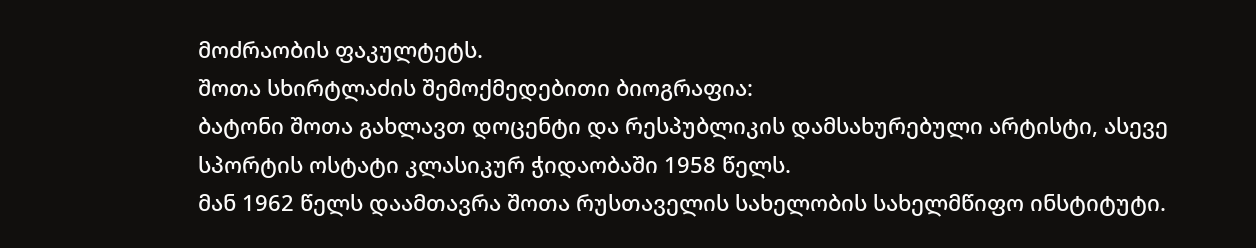მოძრაობის ფაკულტეტს.
შოთა სხირტლაძის შემოქმედებითი ბიოგრაფია:
ბატონი შოთა გახლავთ დოცენტი და რესპუბლიკის დამსახურებული არტისტი, ასევე სპორტის ოსტატი კლასიკურ ჭიდაობაში 1958 წელს.
მან 1962 წელს დაამთავრა შოთა რუსთაველის სახელობის სახელმწიფო ინსტიტუტი.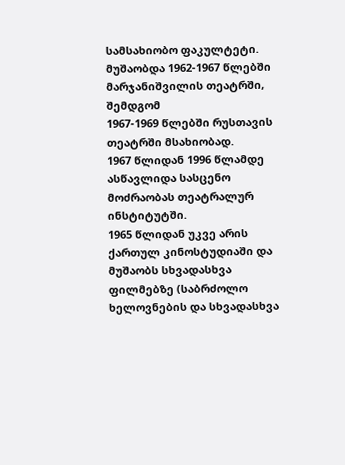სამსახიობო ფაკულტეტი.
მუშაობდა 1962-1967 წლებში მარჯანიშვილის თეატრში, შემდგომ
1967-1969 წლებში რუსთავის თეატრში მსახიობად.
1967 წლიდან 1996 წლამდე ასწავლიდა სასცენო მოძრაობას თეატრალურ ინსტიტუტში.
1965 წლიდან უკვე არის ქართულ კინოსტუდიაში და მუშაობს სხვადასხვა ფილმებზე (საბრძოლო ხელოვნების და სხვადასხვა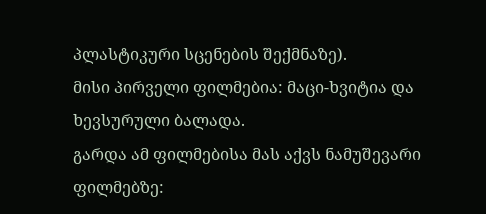პლასტიკური სცენების შექმნაზე).
მისი პირველი ფილმებია: მაცი-ხვიტია და ხევსურული ბალადა.
გარდა ამ ფილმებისა მას აქვს ნამუშევარი ფილმებზე: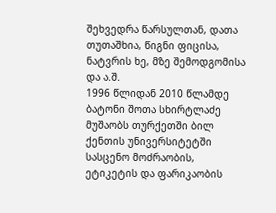შეხვედრა წარსულთან, დათა თუთაშხია, წიგნი ფიცისა, ნატვრის ხე, მზე შემოდგომისა და ა.შ.
1996 წლიდან 2010 წლამდე ბატონი შოთა სხირტლაძე მუშაობს თურქეთში ბილ ქენთის უნივერსიტეტში სასცენო მოძრაობის, ეტიკეტის და ფარიკაობის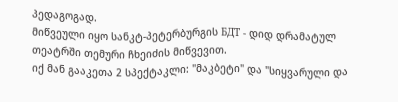პედაგოგად.
მიწვეული იყო სანკტ-პეტერბურგის БДТ - დიდ დრამატულ თეატრში თემური ჩხეიძის მიწვევით.
იქ მან გააკეთა 2 სპექტაკლი: "მაკბეტი" და "სიყვარული და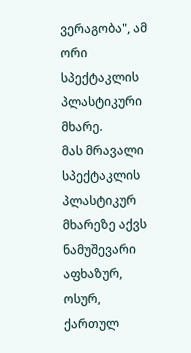ვერაგობა", ამ ორი სპექტაკლის პლასტიკური მხარე.
მას მრავალი სპექტაკლის პლასტიკურ მხარეზე აქვს ნამუშევარი აფხაზურ, ოსურ, ქართულ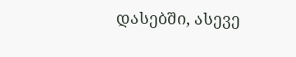დასებში, ასევე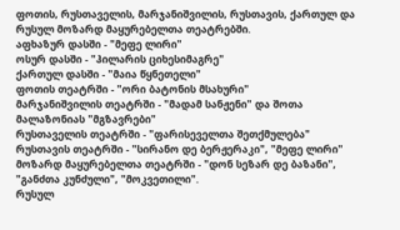ფოთის, რუსთაველის, მარჯანიშვილის, რუსთავის, ქართულ და რუსულ მოზარდ მაყურებელთა თეატრებში.
აფხაზურ დასში - "მეფე ლირი"
ოსურ დასში - "ჰილარის ციხესიმაგრე"
ქართულ დასში - "მაია წყნეთელი"
ფოთის თეატრში - "ორი ბატონის მსახური"
მარჯანიშვილის თეატრში - "მადამ სანჟენი" და შოთა მალაზონიას "მგზავრები"
რუსთაველის თეატრში - "ფარისეველთა შეთქმულება"
რუსთავის თეატრში - "სირანო დე ბერჟერაკი", "მეფე ლირი"
მოზარდ მაყურებელთა თეატრში - "დონ სეზარ დე ბაზანი", "განძთა კუნძული", "მოკვეთილი".
რუსულ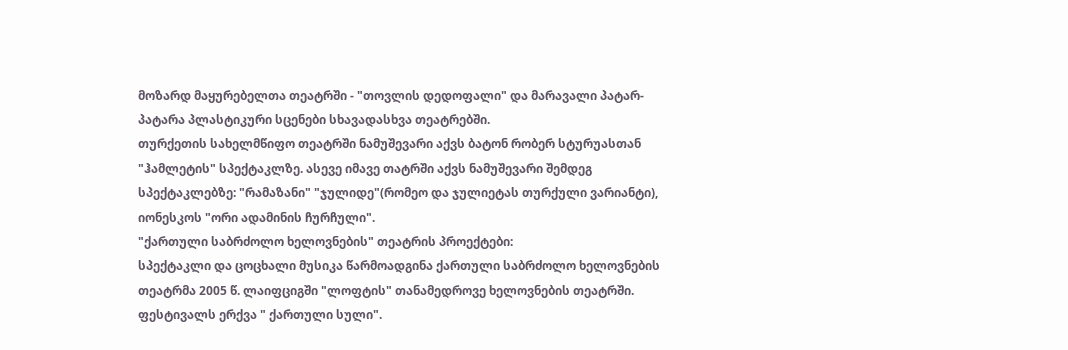მოზარდ მაყურებელთა თეატრში - "თოვლის დედოფალი" და მარავალი პატარ-პატარა პლასტიკური სცენები სხავადასხვა თეატრებში.
თურქეთის სახელმწიფო თეატრში ნამუშევარი აქვს ბატონ რობერ სტურუასთან "ჰამლეტის" სპექტაკლზე. ასევე იმავე თატრში აქვს ნამუშევარი შემდეგ სპექტაკლებზე: "რამაზანი" "ჯულიდე"(რომეო და ჯულიეტას თურქული ვარიანტი), იონესკოს "ორი ადამინის ჩურჩული".
"ქართული საბრძოლო ხელოვნების" თეატრის პროექტები:
სპექტაკლი და ცოცხალი მუსიკა წარმოადგინა ქართული საბრძოლო ხელოვნების თეატრმა 2005 წ. ლაიფციგში "ლოფტის" თანამედროვე ხელოვნების თეატრში. ფესტივალს ერქვა " ქართული სული".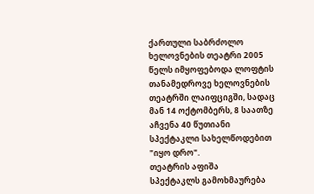ქართული საბრძოლო ხელოვნების თეატრი 2005 წელს იმყოფებოდა ლოფტის თანამედროვე ხელოვნების თეატრში ლაიფციგში, სადაც მან 14 ოქტომბერს, 8 საათზე აჩვენა 40 წუთიანი სპექტაკლი სახელწოდებით "იყო დრო".
თეატრის აფიშა
სპექტაკლს გამოხმაურება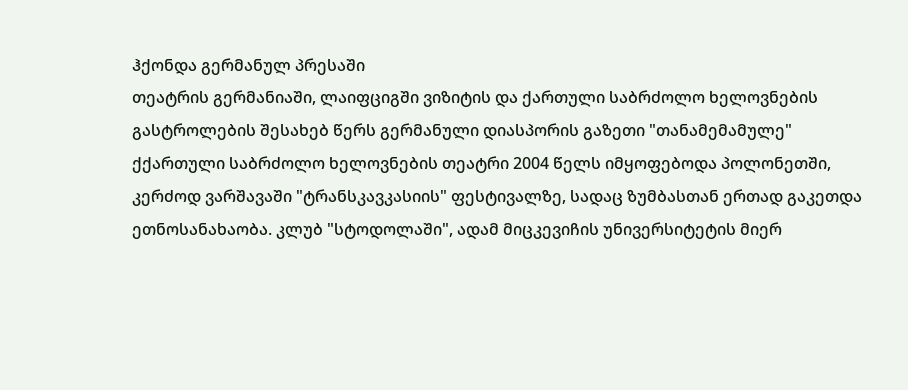ჰქონდა გერმანულ პრესაში
თეატრის გერმანიაში, ლაიფციგში ვიზიტის და ქართული საბრძოლო ხელოვნების გასტროლების შესახებ წერს გერმანული დიასპორის გაზეთი "თანამემამულე"
ქქართული საბრძოლო ხელოვნების თეატრი 2004 წელს იმყოფებოდა პოლონეთში, კერძოდ ვარშავაში "ტრანსკავკასიის" ფესტივალზე, სადაც ზუმბასთან ერთად გაკეთდა ეთნოსანახაობა. კლუბ "სტოდოლაში", ადამ მიცკევიჩის უნივერსიტეტის მიერ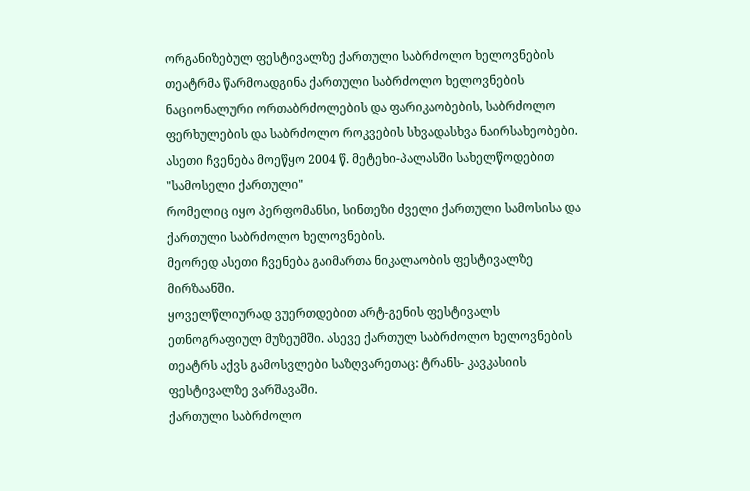ორგანიზებულ ფესტივალზე ქართული საბრძოლო ხელოვნების თეატრმა წარმოადგინა ქართული საბრძოლო ხელოვნების ნაციონალური ორთაბრძოლების და ფარიკაობების, საბრძოლო ფერხულების და საბრძოლო როკვების სხვადასხვა ნაირსახეობები.
ასეთი ჩვენება მოეწყო 2004 წ. მეტეხი-პალასში სახელწოდებით "სამოსელი ქართული"
რომელიც იყო პერფომანსი, სინთეზი ძველი ქართული სამოსისა და ქართული საბრძოლო ხელოვნების.
მეორედ ასეთი ჩვენება გაიმართა ნიკალაობის ფესტივალზე მირზაანში.
ყოველწლიურად ვუერთდებით არტ-გენის ფესტივალს ეთნოგრაფიულ მუზეუმში. ასევე ქართულ საბრძოლო ხელოვნების თეატრს აქვს გამოსვლები საზღვარეთაც: ტრანს- კავკასიის ფესტივალზე ვარშავაში.
ქართული საბრძოლო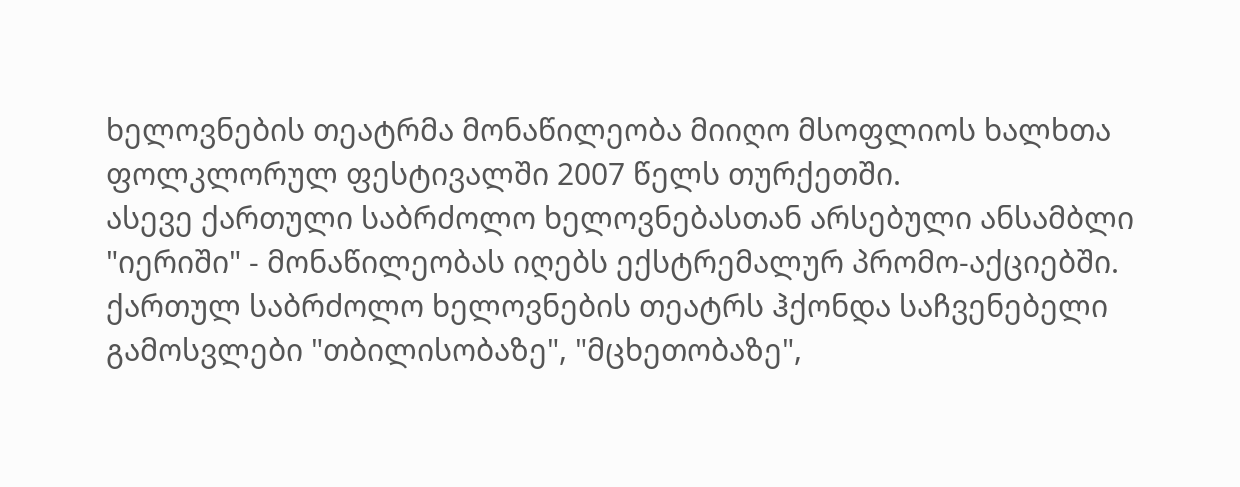ხელოვნების თეატრმა მონაწილეობა მიიღო მსოფლიოს ხალხთა ფოლკლორულ ფესტივალში 2007 წელს თურქეთში.
ასევე ქართული საბრძოლო ხელოვნებასთან არსებული ანსამბლი "იერიში" - მონაწილეობას იღებს ექსტრემალურ პრომო-აქციებში.
ქართულ საბრძოლო ხელოვნების თეატრს ჰქონდა საჩვენებელი გამოსვლები "თბილისობაზე", "მცხეთობაზე",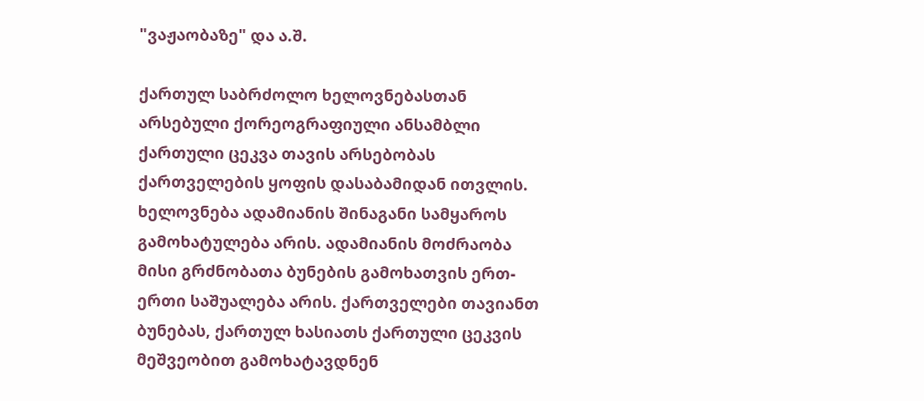"ვაჟაობაზე" და ა.შ.

ქართულ საბრძოლო ხელოვნებასთან არსებული ქორეოგრაფიული ანსამბლი
ქართული ცეკვა თავის არსებობას ქართველების ყოფის დასაბამიდან ითვლის. ხელოვნება ადამიანის შინაგანი სამყაროს გამოხატულება არის. ადამიანის მოძრაობა მისი გრძნობათა ბუნების გამოხათვის ერთ-ერთი საშუალება არის. ქართველები თავიანთ ბუნებას, ქართულ ხასიათს ქართული ცეკვის მეშვეობით გამოხატავდნენ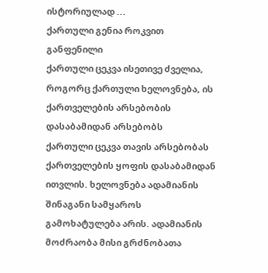ისტორიულად ...
ქართული გენია როკვით განფენილი
ქართული ცეკვა ისეთივე ძველია, როგორც ქართული ხელოვნება, ის ქართველების არსებობის დასაბამიდან არსებობს
ქართული ცეკვა თავის არსებობას ქართველების ყოფის დასაბამიდან ითვლის. ხელოვნება ადამიანის შინაგანი სამყაროს გამოხატულება არის. ადამიანის მოძრაობა მისი გრძნობათა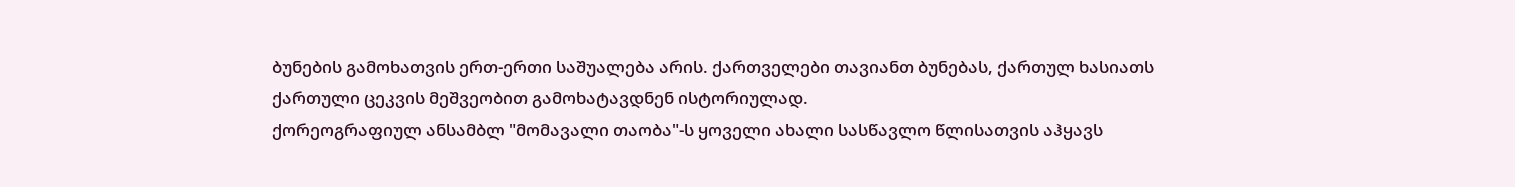ბუნების გამოხათვის ერთ-ერთი საშუალება არის. ქართველები თავიანთ ბუნებას, ქართულ ხასიათს ქართული ცეკვის მეშვეობით გამოხატავდნენ ისტორიულად.
ქორეოგრაფიულ ანსამბლ "მომავალი თაობა"-ს ყოველი ახალი სასწავლო წლისათვის აჰყავს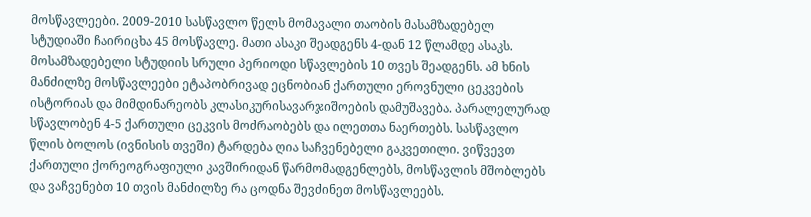მოსწავლეები. 2009-2010 სასწავლო წელს მომავალი თაობის მასამზადებელ სტუდიაში ჩაირიცხა 45 მოსწავლე. მათი ასაკი შეადგენს 4-დან 12 წლამდე ასაკს.
მოსამზადებელი სტუდიის სრული პერიოდი სწავლების 10 თვეს შეადგენს. ამ ხნის მანძილზე მოსწავლეები ეტაპობრივად ეცნობიან ქართული ეროვნული ცეკვების ისტორიას და მიმდინარეობს კლასიკურისავარჯიშოების დამუშავება. პარალელურად სწავლობენ 4-5 ქართული ცეკვის მოძრაობებს და ილეთთა ნაერთებს. სასწავლო წლის ბოლოს (ივნისის თვეში) ტარდება ღია საჩვენებელი გაკვეთილი. ვიწვევთ ქართული ქორეოგრაფიული კავშირიდან წარმომადგენლებს, მოსწავლის მშობლებს და ვაჩვენებთ 10 თვის მანძილზე რა ცოდნა შევძინეთ მოსწავლეებს.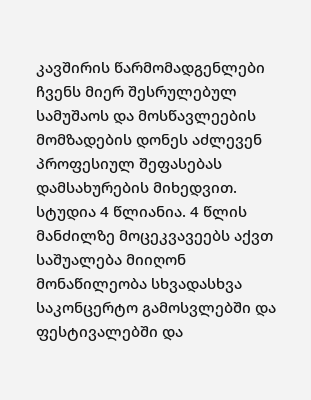კავშირის წარმომადგენლები ჩვენს მიერ შესრულებულ სამუშაოს და მოსწავლეების მომზადების დონეს აძლევენ პროფესიულ შეფასებას დამსახურების მიხედვით.
სტუდია 4 წლიანია. 4 წლის მანძილზე მოცეკვავეებს აქვთ საშუალება მიიღონ მონაწილეობა სხვადასხვა საკონცერტო გამოსვლებში და ფესტივალებში და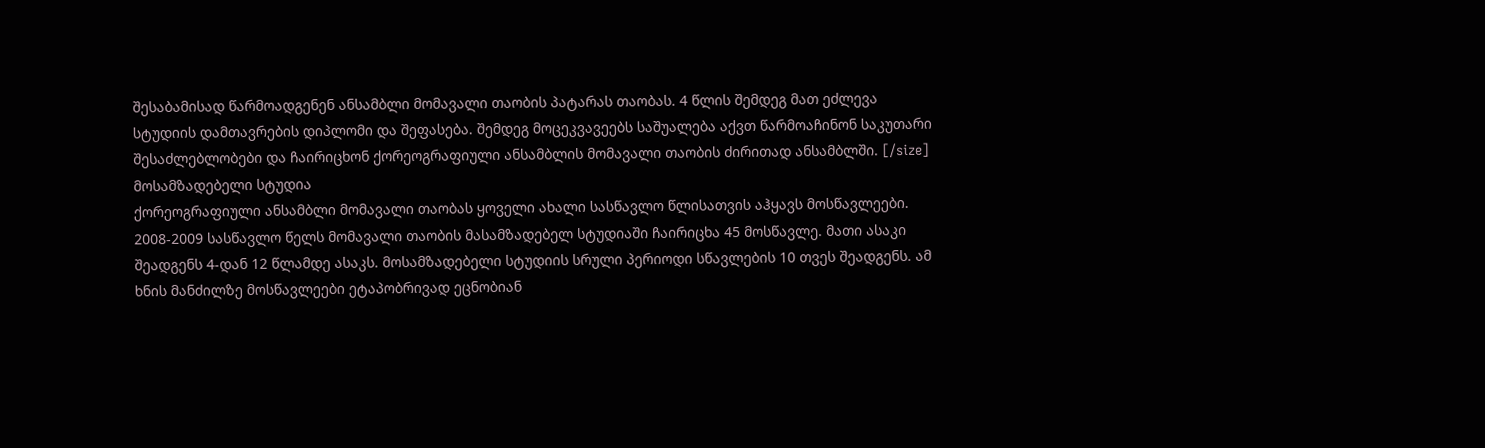შესაბამისად წარმოადგენენ ანსამბლი მომავალი თაობის პატარას თაობას. 4 წლის შემდეგ მათ ეძლევა სტუდიის დამთავრების დიპლომი და შეფასება. შემდეგ მოცეკვავეებს საშუალება აქვთ წარმოაჩინონ საკუთარი შესაძლებლობები და ჩაირიცხონ ქორეოგრაფიული ანსამბლის მომავალი თაობის ძირითად ანსამბლში. [/size]
მოსამზადებელი სტუდია
ქორეოგრაფიული ანსამბლი მომავალი თაობას ყოველი ახალი სასწავლო წლისათვის აჰყავს მოსწავლეები. 2008-2009 სასწავლო წელს მომავალი თაობის მასამზადებელ სტუდიაში ჩაირიცხა 45 მოსწავლე. მათი ასაკი შეადგენს 4-დან 12 წლამდე ასაკს. მოსამზადებელი სტუდიის სრული პერიოდი სწავლების 10 თვეს შეადგენს. ამ ხნის მანძილზე მოსწავლეები ეტაპობრივად ეცნობიან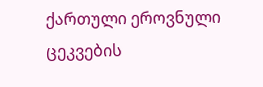ქართული ეროვნული ცეკვების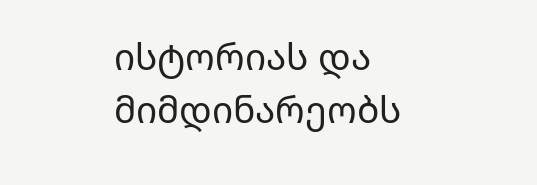ისტორიას და მიმდინარეობს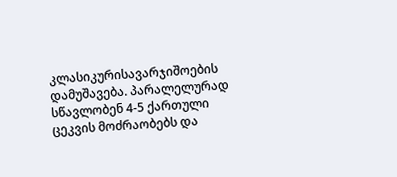კლასიკურისავარჯიშოების დამუშავება. პარალელურად სწავლობენ 4-5 ქართული ცეკვის მოძრაობებს და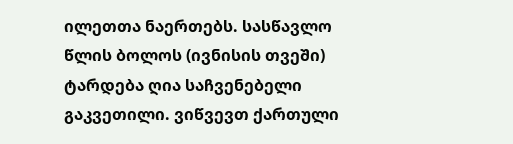ილეთთა ნაერთებს. სასწავლო წლის ბოლოს (ივნისის თვეში) ტარდება ღია საჩვენებელი გაკვეთილი. ვიწვევთ ქართული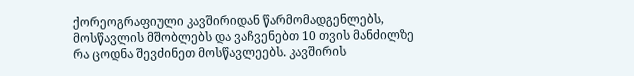ქორეოგრაფიული კავშირიდან წარმომადგენლებს, მოსწავლის მშობლებს და ვაჩვენებთ 10 თვის მანძილზე რა ცოდნა შევძინეთ მოსწავლეებს. კავშირის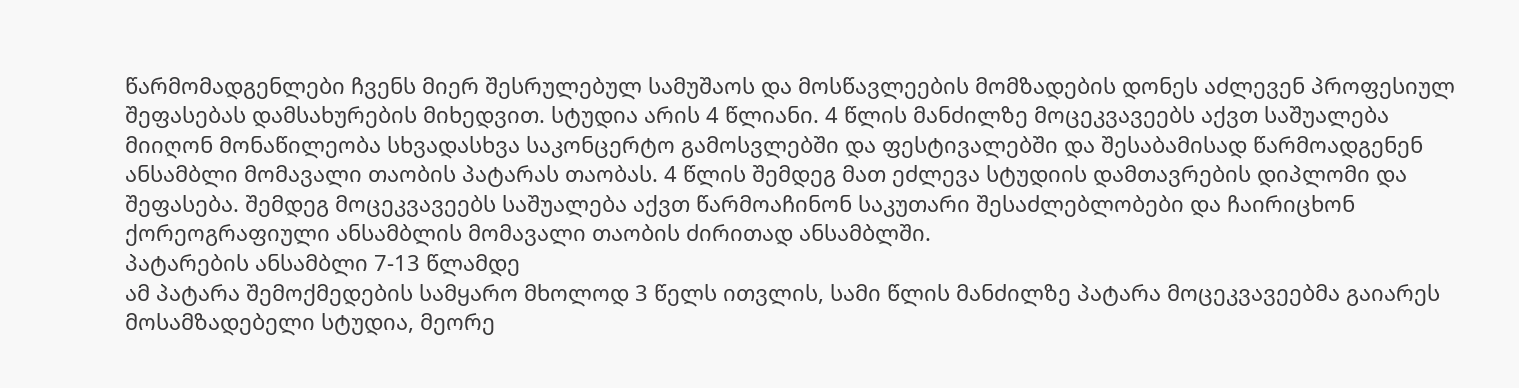წარმომადგენლები ჩვენს მიერ შესრულებულ სამუშაოს და მოსწავლეების მომზადების დონეს აძლევენ პროფესიულ შეფასებას დამსახურების მიხედვით. სტუდია არის 4 წლიანი. 4 წლის მანძილზე მოცეკვავეებს აქვთ საშუალება მიიღონ მონაწილეობა სხვადასხვა საკონცერტო გამოსვლებში და ფესტივალებში და შესაბამისად წარმოადგენენ ანსამბლი მომავალი თაობის პატარას თაობას. 4 წლის შემდეგ მათ ეძლევა სტუდიის დამთავრების დიპლომი და შეფასება. შემდეგ მოცეკვავეებს საშუალება აქვთ წარმოაჩინონ საკუთარი შესაძლებლობები და ჩაირიცხონ ქორეოგრაფიული ანსამბლის მომავალი თაობის ძირითად ანსამბლში.
პატარების ანსამბლი 7-13 წლამდე
ამ პატარა შემოქმედების სამყარო მხოლოდ 3 წელს ითვლის, სამი წლის მანძილზე პატარა მოცეკვავეებმა გაიარეს მოსამზადებელი სტუდია, მეორე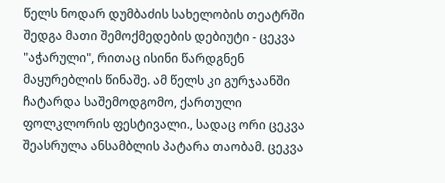წელს ნოდარ დუმბაძის სახელობის თეატრში შედგა მათი შემოქმედების დებიუტი - ცეკვა "აჭარული", რითაც ისინი წარდგნენ მაყურებლის წინაშე. ამ წელს კი გურჯაანში ჩატარდა საშემოდგომო, ქართული ფოლკლორის ფესტივალი., სადაც ორი ცეკვა შეასრულა ანსამბლის პატარა თაობამ. ცეკვა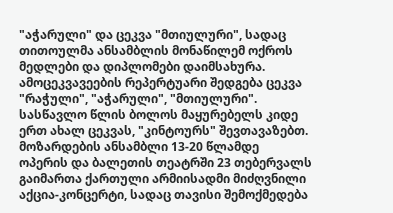"აჭარული" და ცეკვა "მთიულური", სადაც თითოულმა ანსამბლის მონაწილემ ოქროს მედლები და დიპლომები დაიმსახურა. ამოცეკვავეების რეპერტუარი შედგება ცეკვა "რაჭული", "აჭარული", "მთიულური". სასწავლო წლის ბოლოს მაყურებელს კიდე ერთ ახალ ცეკვას, "კინტოურს" შევთავაზებთ.
მოზარდების ანსამბლი 13-20 წლამდე
ოპერის და ბალეთის თეატრში 23 თებერვალს გაიმართა ქართული არმიისადმი მიძღვნილი აქცია-კონცერტი, სადაც თავისი შემოქმედება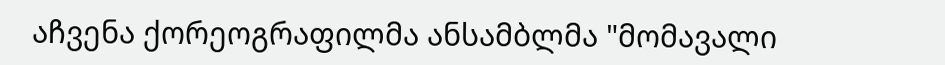აჩვენა ქორეოგრაფილმა ანსამბლმა "მომავალი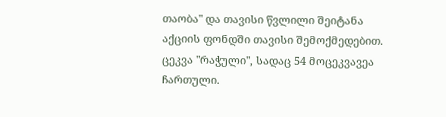თაობა" და თავისი წვლილი შეიტანა აქციის ფონდში თავისი შემოქმედებით. ცეკვა "რაჭული", სადაც 54 მოცეკვავეა ჩართული.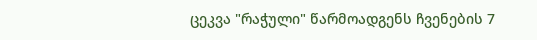ცეკვა "რაჭული" წარმოადგენს ჩვენების 7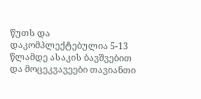წუთს და დაკომპლექტებულია 5-13 წლამდე ასაკის ბავშვებით და მოცეკვავეები თავიანთი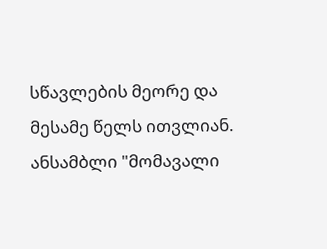სწავლების მეორე და მესამე წელს ითვლიან. ანსამბლი "მომავალი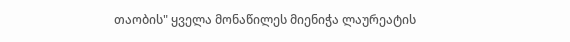თაობის" ყველა მონაწილეს მიენიჭა ლაურეატის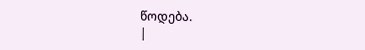წოდება.
|